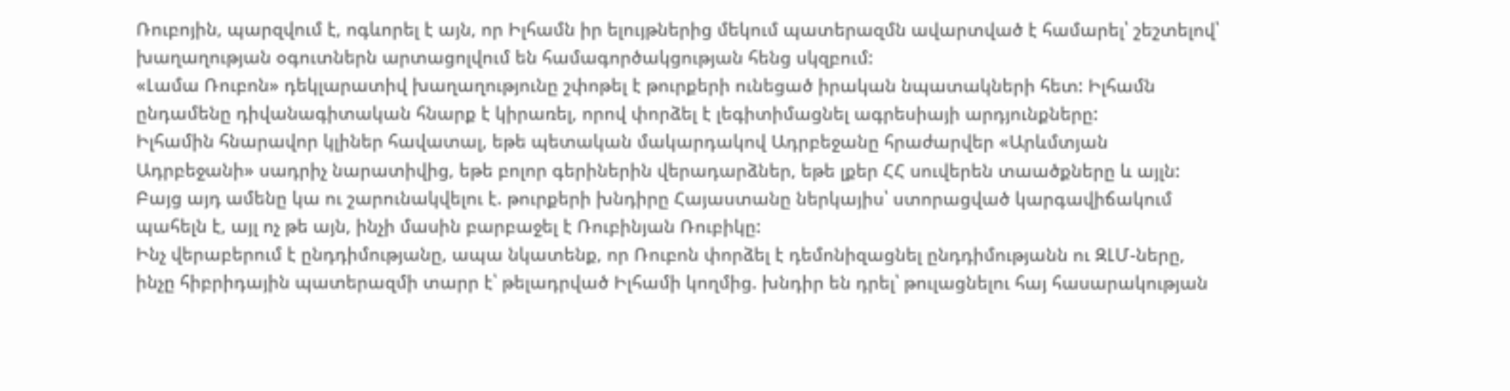Ռուբոյին, պարզվում է, ոգևորել է այն, որ Իլհամն իր ելույթներից մեկում պատերազմն ավարտված է համարել՝ շեշտելով՝ խաղաղության օգուտներն արտացոլվում են համագործակցության հենց սկզբում:
«Լամա Ռուբոն» դեկլարատիվ խաղաղությունը շփոթել է թուրքերի ունեցած իրական նպատակների հետ: Իլհամն ընդամենը դիվանագիտական հնարք է կիրառել, որով փորձել է լեգիտիմացնել ագրեսիայի արդյունքները:
Իլհամին հնարավոր կլիներ հավատալ, եթե պետական մակարդակով Ադրբեջանը հրաժարվեր «Արևմտյան Ադրբեջանի» սադրիչ նարատիվից, եթե բոլոր գերիներին վերադարձներ, եթե լքեր ՀՀ սուվերեն տաածքները և այլն: Բայց այդ ամենը կա ու շարունակվելու է. թուրքերի խնդիրը Հայաստանը ներկայիս՝ ստորացված կարգավիճակում պահելն է, այլ ոչ թե այն, ինչի մասին բարբաջել է Ռուբինյան Ռուբիկը:
Ինչ վերաբերում է ընդդիմությանը, ապա նկատենք, որ Ռուբոն փորձել է դեմոնիզացնել ընդդիմությանն ու ԶԼՄ-ները, ինչը հիբրիդային պատերազմի տարր է՝ թելադրված Իլհամի կողմից. խնդիր են դրել՝ թուլացնելու հայ հասարակության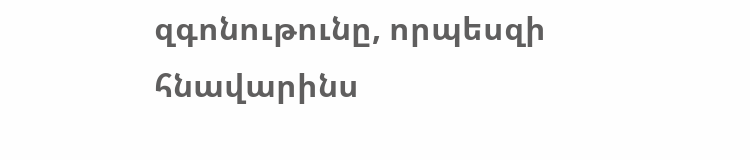զգոնութունը, որպեսզի հնավարինս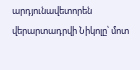արդյունավետորեն վերարտադրվի Նիկոլը՝ մոտ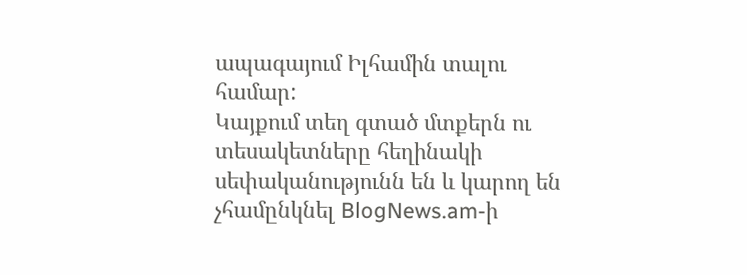ապագայում Իլհամին տալու համար:
Կայքում տեղ գտած մտքերն ու տեսակետները հեղինակի սեփականությունն են և կարող են չհամընկնել BlogNews.am-ի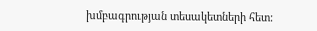խմբագրության տեսակետների հետ: